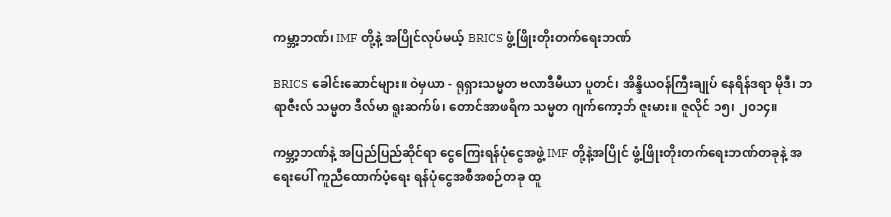ကမ္ဘာ့ဘဏ်၊ IMF တို့နဲ့ အပြိုင်လုပ်မယ့် BRICS ဖွံ့ဖြိုးတိုးတက်ရေးဘဏ်

BRICS ခေါင်းဆောင်များ။ ဝဲမှယာ - ရုရှားသမ္မတ ဗလာဒီမီယာ ပူတင်၊ အိန္ဒိယဝန်ကြီးချုပ် နေရိန်ဒရာ မိုဒီ၊ ဘရာဇီးလ် သမ္မတ ဒီလ်မာ ရူးဆက်ဖ်၊ တောင်အာဖရိက သမ္မတ ဂျက်ကော့ဘ် ဇူးမား။ ဇူလိုင် ၁၅၊ ၂၀၁၄။

ကမ္ဘာ့ဘဏ်နဲ့ အပြည်ပြည်ဆိုင်ရာ ငွေကြေးရန်ပုံငွေအဖွဲ့ IMF တို့နဲ့အပြိုင် ဖွံ့ဖြိုးတိုးတက်ရေးဘဏ်တခုနဲ့ အရေးပေါ် ကူညီထောက်ပံ့ရေး ရန်ပုံငွေအစီအစဉ်တခု ထူ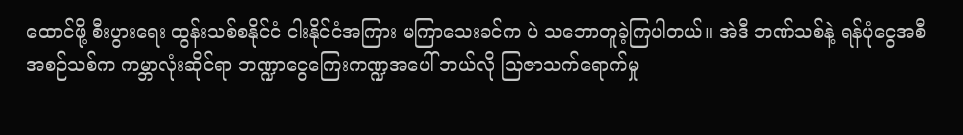ထောင်ဖို့ စီးပွားရေး ထွန်းသစ်စနိုင်ငံ ငါးနိုင်ငံအကြား မကြာသေးခင်က ပဲ သဘောတူခဲ့ကြပါတယ်။ အဲဒီ ဘဏ်သစ်နဲ့ ရန်ပုံငွေအစီအစဉ်သစ်က ကမ္ဘာလုံးဆိုင်ရာ ဘဏ္ဍာငွေကြေးကဏ္ဍအပေါ် ဘယ်လို သြဇာသက်ရောက်မှု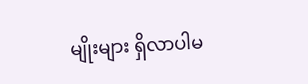မျိုးများ ရှိလာပါမ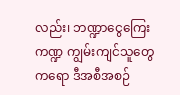လည်း၊ ဘဏ္ဍာငွေကြေးကဏ္ဍ ကျွမ်းကျင်သူတွေကရော ဒီအစီအစဉ်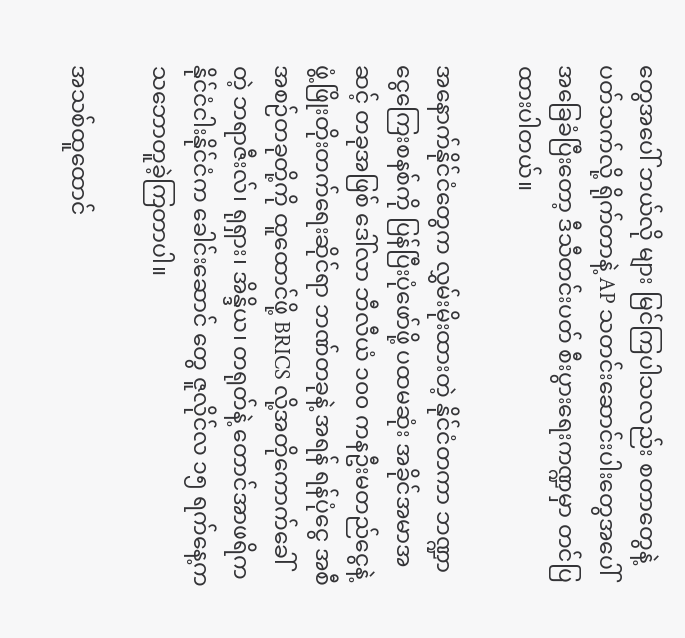တွေအပေါ် ဘယ်လို များ မြင်ကြပါသလည်း စတာတွေနဲ့ပတ်သက်လို့ ရိုက်တာနဲ့ AP သတင်းဆောင်းပါးတွေအပေါ် အခြေခံပြီးတော့ ဒီသီတင်းပတ် စီးပွားရေးကဏ္ဍမှာ တင်ပြထားပါတယ်။

အနောက်နိုင်ငံတွေက လွှမ်းမိုးထားတဲ့ နိုင်ငံတကာ ဘဏ္ဍာငွေကြေးစနစ်ကို ပြန်ပြီးပုံဖော်ဖို့ ပထမဆုံး အခိုင်အမာအဆင့် တခုအဖြစ် ဒေါ်လာ ဘီလီယံ ၁၀၀ ကနဦးမတည်ငွေနဲ့ ဖွံ့ဖြိုးတိုးတက်ရေးဆိုင်ရာ ဘဏ်တခုနဲ့ အရန် ရန်ပုံငွေ အစီအစဉ်တခုတို့ကို ထူထောင်ဖို့ BRICS လို့အတိုကောက်ခေါ်တဲ့ ဘရာဇီးလ်၊ ရုရှား၊ အိန္ဒိယ၊ တရုတ်နဲ့ တောင်အာဖရိက နိုင်ငံငါးနိုင်ငံက ခေါင်းဆောင် တွေ ဇူလိုင်လ ၁၅ ရက်နေ့က သဘောတူခဲ့ကြတာပါ။

အသစ်ထူထောင်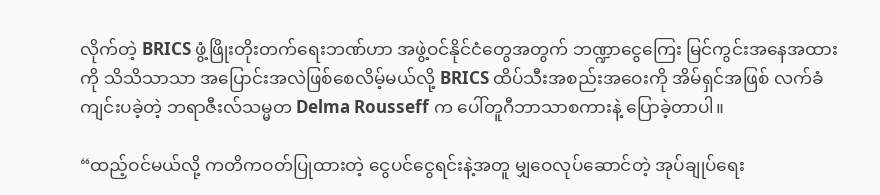လိုက်တဲ့ BRICS ဖွံ့ဖြိုးတိုးတက်ရေးဘဏ်ဟာ အဖွဲ့ဝင်နိုင်ငံတွေအတွက် ဘဏ္ဍာငွေကြေး မြင်ကွင်းအနေအထား ကို သိသိသာသာ အပြောင်းအလဲဖြစ်စေလိမ့်မယ်လို့ BRICS ထိပ်သီးအစည်းအဝေးကို အိမ်ရှင်အဖြစ် လက်ခံကျင်းပခဲ့တဲ့ ဘရာဇီးလ်သမ္မတ Delma Rousseff က ပေါ်တူဂီဘာသာစကားနဲ့ ပြောခဲ့တာပါ။

“ထည့်ဝင်မယ်လို့ ကတိကဝတ်ပြုထားတဲ့ ငွေပင်ငွေရင်းနဲ့အတူ မျှဝေလုပ်ဆောင်တဲ့ အုပ်ချုပ်ရေး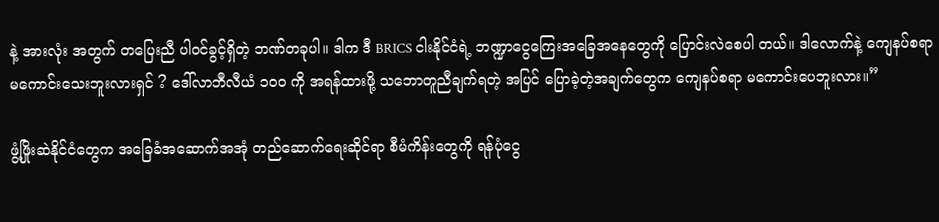နဲ့ အားလုံး အတွက် တပြေးညီ ပါဝင်ခွင့်ရှိတဲ့ ဘဏ်တခုပါ။ ဒါက ဒီ BRICS ငါးနိုင်ငံရဲ့ ဘဏ္ဍာငွေကြေးအခြေအနေတွေကို ပြောင်းလဲစေပါ တယ်။ ဒါလောက်နဲ့ ကျေနပ်စရာ မကောင်းသေးဘူးလားရှင် ? ဒေါ်လာဘီလီယံ ၁၀၀ ကို အရန်ထားဖို့ သဘောတူညီချက်ရတဲ့ အပြင် ပြောခဲ့တဲ့အချက်တွေက ကျေနပ်စရာ မကောင်းပေဘူးလား။”

ဖွံ့ဖြိုးဆဲနိုင်ငံတွေက အခြေခံအဆောက်အအုံ တည်ဆောက်ရေးဆိုင်ရာ စီမံကိန်းတွေကို ရန်ပုံငွေ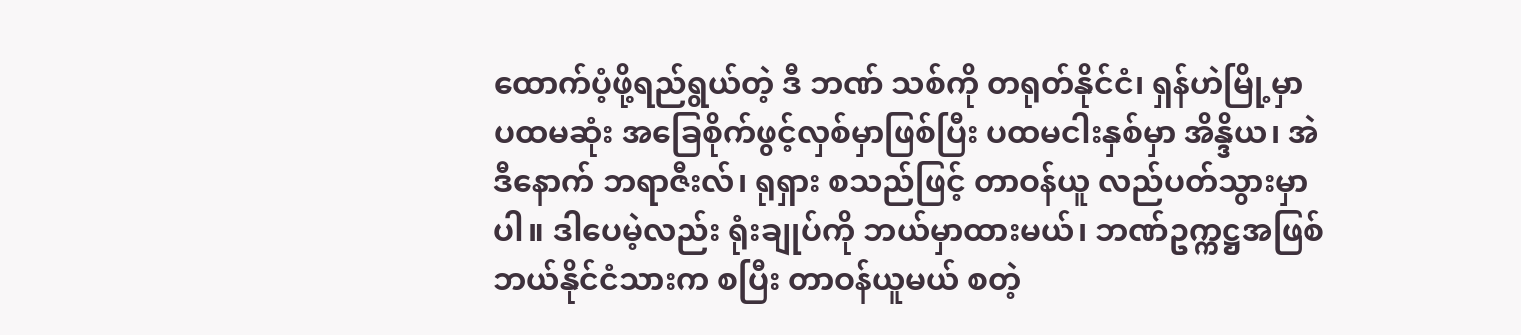ထောက်ပံ့ဖို့ရည်ရွယ်တဲ့ ဒီ ဘဏ် သစ်ကို တရုတ်နိုင်ငံ၊ ရှန်ဟဲမြို့မှာ ပထမဆုံး အခြေစိုက်ဖွင့်လှစ်မှာဖြစ်ပြီး ပထမငါးနှစ်မှာ အိန္ဒိယ၊ အဲဒီနောက် ဘရာဇီးလ်၊ ရုရှား စသည်ဖြင့် တာဝန်ယူ လည်ပတ်သွားမှာပါ။ ဒါပေမဲ့လည်း ရုံးချုပ်ကို ဘယ်မှာထားမယ်၊ ဘဏ်ဥက္ကဋ္ဌအဖြစ် ဘယ်နိုင်ငံသားက စပြီး တာဝန်ယူမယ် စတဲ့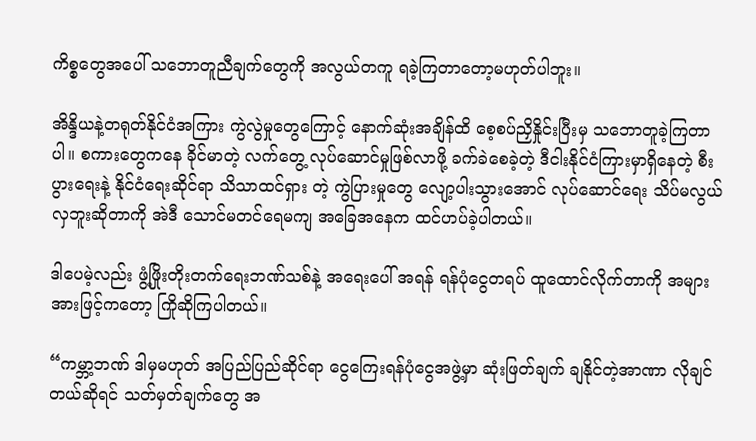ကိစ္စတွေအပေါ် သဘောတူညီချက်တွေကို အလွယ်တကူ ရခဲ့ကြတာတော့မဟုတ်ပါဘူး။

အိန္ဒိယနဲ့တရုတ်နိုင်ငံအကြား ကွဲလွဲမှုတွေကြောင့် နောက်ဆုံးအချိန်ထိ စေ့စပ်ညှိနှိုင်းပြီးမှ သဘောတူခဲ့ကြတာပါ။ စကားတွေကနေ ခိုင်မာတဲ့ လက်တွေ့ လုပ်ဆောင်မှုဖြစ်လာဖို့ ခက်ခဲစေခဲ့တဲ့ ဒီငါးနိုင်ငံကြားမှာရှိနေတဲ့ စီးပွားရေးနဲ့ နိုင်ငံရေးဆိုင်ရာ သိသာထင်ရှား တဲ့ ကွဲပြားမှုတွေ လျော့ပါးသွားအောင် လုပ်ဆောင်ရေး သိပ်မလွယ်လှဘူးဆိုတာကို အဲဒီ သောင်မတင်ရေမကျ အခြေအနေက ထင်ဟပ်ခဲ့ပါတယ်။

ဒါပေမဲ့လည်း ဖွံ့ဖြိုးတိုးတက်ရေးဘဏ်သစ်နဲ့ အရေးပေါ် အရန် ရန်ပုံငွေတရပ် ထူထောင်လိုက်တာကို အများအားဖြင့်ကတော့ ကြိုဆိုကြပါတယ်။

“ကမ္ဘာ့ဘဏ် ဒါမှမဟုတ် အပြည်ပြည်ဆိုင်ရာ ငွေကြေးရန်ပုံငွေအဖွဲ့မှာ ဆုံးဖြတ်ချက် ချနိုင်တဲ့အာဏာ လိုချင် တယ်ဆိုရင် သတ်မှတ်ချက်တွေ အ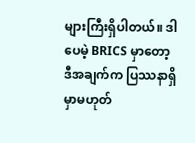များကြီးရှိပါတယ်။ ဒါပေမဲ့ BRICS မှာတော့ ဒီအချက်က ပြဿနာရှိမှာမဟုတ်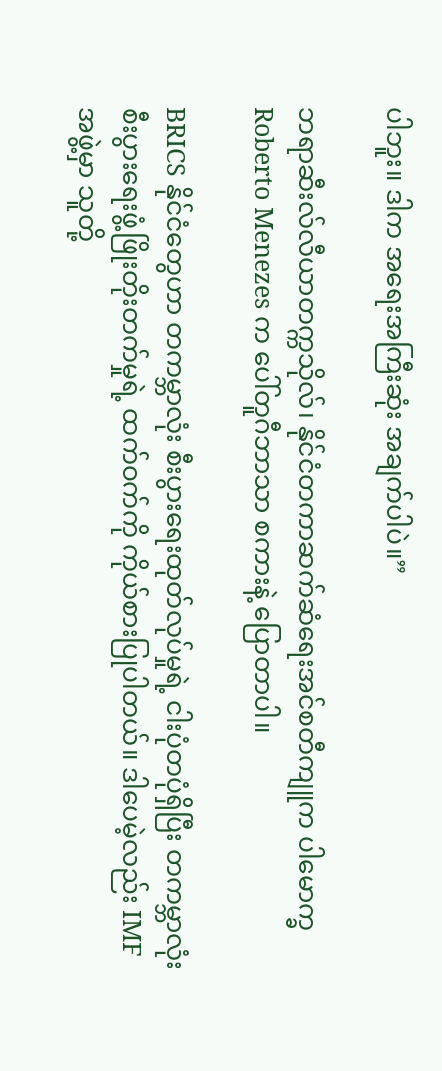ပါဘူး။ ဒါက အရေးအကြီးဆုံး အချက်ပါပဲ။”

ဘရာဆီးလ်လီယာတက္ကသိုလ်၊ နိုင်ငံတကာဆက်ဆံရေးအင်စတီကျူက ပါမောက္ခ Roberto Menezes က ပေါ်တူဂီဘာသာ စကားနဲ့ ပြောတာပါ။

BRICS နိုင်ငံတွေဟာ တကမ္ဘာလုံး စီးပွားရေးထုတ်လုပ်မှုရဲ့ ငါးပုံတပုံရှိပြီး တကမ္ဘာလုံး စီးပွားရေးဖွံ့ဖြိုးတိုးတက်မှုရဲ့ ထက်ဝက်ကို ကိုယ်စားပြုပါတယ်။ ဒါပေမဲ့လည်း IMF အဖွဲ့မှာ သူတို့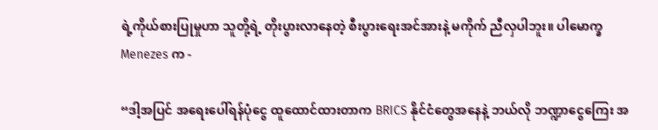ရဲ့ကိုယ်စားပြုမှုဟာ သူတို့ရဲ့ တိုးပွားလာနေတဲ့ စီးပွားရေးအင်အားနဲ့ မကိုက် ညီလှပါဘူး။ ပါမောက္ခ Menezes က -

“ဒါ့အပြင် အရေးပေါ်ရန်ပုံငွေ ထူထောင်ထားတာက BRICS နိုင်ငံတွေအနေနဲ့ ဘယ်လို ဘဏ္ဍာငွေကြေး အ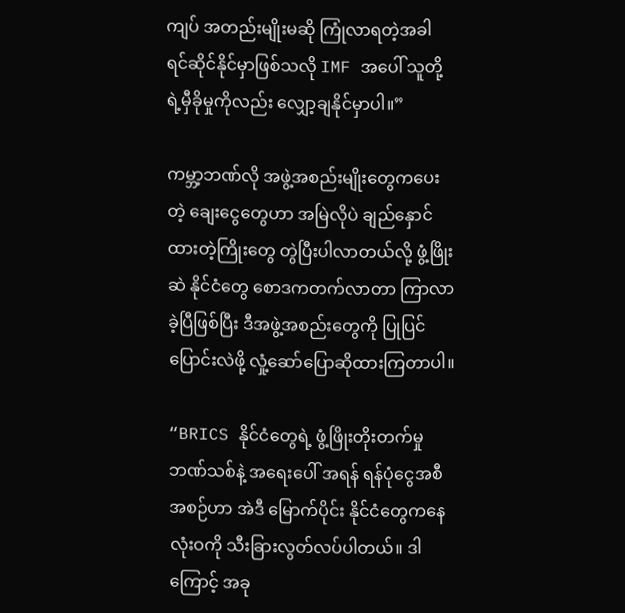ကျပ် အတည်းမျိုးမဆို ကြုံလာရတဲ့အခါ ရင်ဆိုင်နိုင်မှာဖြစ်သလို IMF အပေါ် သူတို့ရဲ့မှီခိုမှုကိုလည်း လျှော့ချနိုင်မှာပါ။”

ကမ္ဘာ့ဘဏ်လို အဖွဲ့အစည်းမျိုးတွေကပေးတဲ့ ချေးငွေတွေဟာ အမြဲလိုပဲ ချည်နှောင်ထားတဲ့ကြိုးတွေ တွဲပြီးပါလာတယ်လို့ ဖွံ့ဖြိုးဆဲ နိုင်ငံတွေ စောဒကတက်လာတာ ကြာလာခဲ့ပြီဖြစ်ပြီး ဒီအဖွဲ့အစည်းတွေကို ပြုပြင်ပြောင်းလဲဖို့ လှုံ့ဆော်ပြောဆိုထားကြတာပါ။

“BRICS နိုင်ငံတွေရဲ့ ဖွံ့ဖြိုးတိုးတက်မှုဘဏ်သစ်နဲ့ အရေးပေါ် အရန် ရန်ပုံငွေအစီအစဉ်ဟာ အဲဒီ မြောက်ပိုင်း နိုင်ငံတွေကနေ လုံးဝကို သီးခြားလွတ်လပ်ပါတယ်။ ဒါကြောင့် အခု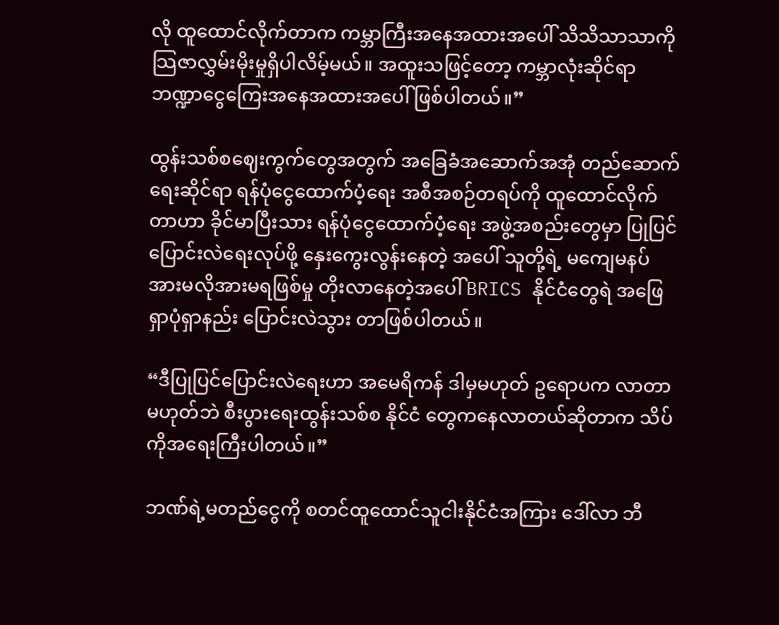လို ထူထောင်လိုက်တာက ကမ္ဘာကြီးအနေအထားအပေါ် သိသိသာသာကို သြဇာလွှမ်းမိုးမှုရှိပါလိမ့်မယ်။ အထူးသဖြင့်တော့ ကမ္ဘာလုံးဆိုင်ရာ ဘဏ္ဍာငွေကြေးအနေအထားအပေါ် ဖြစ်ပါတယ်။”

ထွန်းသစ်စဈေးကွက်တွေအတွက် အခြေခံအဆောက်အအုံ တည်ဆောက်ရေးဆိုင်ရာ ရန်ပုံငွေထောက်ပံ့ရေး အစီအစဉ်တရပ်ကို ထူထောင်လိုက်တာဟာ ခိုင်မာပြီးသား ရန်ပုံငွေထောက်ပံ့ရေး အဖွဲ့အစည်းတွေမှာ ပြုပြင်ပြောင်းလဲရေးလုပ်ဖို့ နှေးကွေးလွန်းနေတဲ့ အပေါ် သူတို့ရဲ့ မကျေမနပ် အားမလိုအားမရဖြစ်မှု တိုးလာနေတဲ့အပေါ် BRICS နိုင်ငံတွေရဲ အဖြေရှာပုံရှာနည်း ပြောင်းလဲသွား တာဖြစ်ပါတယ်။

“ဒီပြုပြင်ပြောင်းလဲရေးဟာ အမေရိကန် ဒါမှမဟုတ် ဥရောပက လာတာမဟုတ်ဘဲ စီးပွားရေးထွန်းသစ်စ နိုင်ငံ တွေကနေလာတယ်ဆိုတာက သိပ်ကိုအရေးကြီးပါတယ်။”

ဘဏ်ရဲ့မတည်ငွေကို စတင်ထူထောင်သူငါးနိုင်ငံအကြား ဒေါ်လာ ဘီ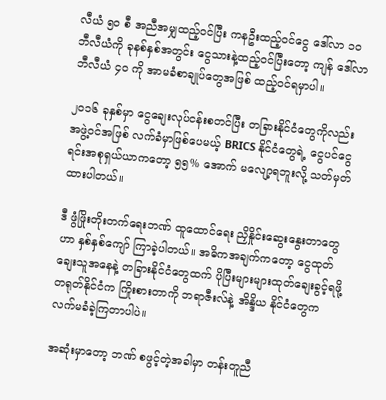လီယံ ၅၀ စီ အညီအမျှထည့်ဝင်ပြီး ကနဦးထည့်ဝင်ငွေ ဒေါ်လာ ၁၀ ဘီလီယံကို ခုနစ်နှစ်အတွင်း ငွေသားနဲ့ထည့်ဝင်ပြီးတော့ ကျန် ဒေါ်လာ ဘီလီယံ ၄၀ ကို အာမခံစာချုပ်တွေအဖြစ် ထည့်ဝင်ရမှာပါ။

၂၀၁၆ ခုနှစ်မှာ ငွေချေးလုပ်ငန်းစတင်ပြီး တခြားနိုင်ငံတွေကိုလည်း အဖွဲ့ဝင်အဖြစ် လက်ခံမှာဖြစ်ပေမယ့် BRICS နိုင်ငံတွေရဲ့ ငွေပင်ငွေရင်းအစုရှယ်ယာကတော့ ၅၅% အောက် မလျော့ရဘူးလို့ သတ်မှတ်ထားပါတယ်။

ဒီ ဖွံဖြိုးတိုးတက်ရေးဘဏ် ထူထောင်ရေး ညှိနှိုင်းဆွေးနွေးတာတွေဟာ နှစ်နှစ်ကျော် ကြာခဲ့ပါတယ်။ အဓိကအချက်ကတော့ ငွေထုတ်ချေးသူအနေနဲ့ တခြားနိုင်ငံတွေထက် ပိုပြီးများများထုတ်ချေးခွင့်ရဖို့ တရုတ်နိုင်ငံက ကြိုးစားတာကို ဘရာဇီးလ်နဲ့ အိန္ဒိယ နိုင်ငံတွေက လက်မခံခဲ့ကြတာပါပဲ။

အဆုံးမှာတော့ ဘဏ် စဖွင့်တဲ့အခါမှာ တန်းတူညီ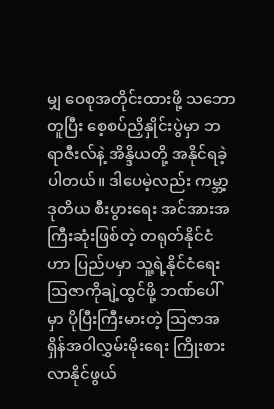မျှ ဝေစုအတိုင်းထားဖို့ သဘောတူပြီး စေ့စပ်ညှိနှိုင်းပွဲမှာ ဘရာဇီးလ်နဲ့ အိန္ဒိယတို့ အနိုင်ရခဲ့ပါတယ်။ ဒါပေမဲ့လည်း ကမ္ဘာ့ ဒုတိယ စီးပွားရေး အင်အားအကြီးဆုံးဖြစ်တဲ့ တရုတ်နိုင်ငံဟာ ပြည်ပမှာ သူ့ရဲ့နိုင်ငံရေး သြဇာကိုချဲ့ထွင်ဖို့ ဘဏ်ပေါ်မှာ ပိုပြီးကြီးမားတဲ့ သြဇာအရှိန်အဝါလွှမ်းမိုးရေး ကြိုးစားလာနိုင်ဖွယ်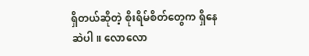ရှိတယ်ဆိုတဲ့ စိုးရိမ်စိတ်တွေက ရှိနေဆဲပါ။ လောလော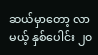ဆယ်မှာတော့ လာမယ့် နှစ်ပေါင်း ၂၀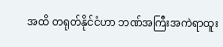အထိ တရုတ်နိုင်ငံဟာ ဘဏ်အကြီးအကဲရာထူး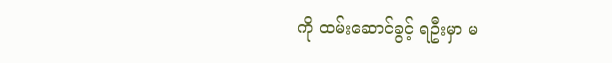ကို ထမ်းဆောင်ခွင့် ရဦးမှာ မ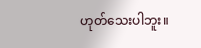ဟုတ်သေးပါဘူး။